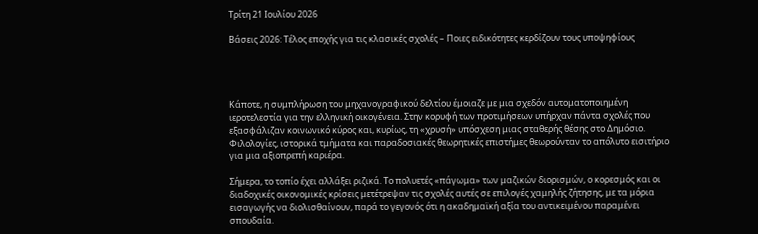Τρίτη 21 Ιουλίου 2026

Βάσεις 2026: Τέλος εποχής για τις κλασικές σχολές – Ποιες ειδικότητες κερδίζουν τους υποψηφίους




Kάποτε, η συμπλήρωση του μηχανογραφικού δελτίου έμοιαζε με μια σχεδόν αυτοματοποιημένη ιεροτελεστία για την ελληνική οικογένεια. Στην κορυφή των προτιμήσεων υπήρχαν πάντα σχολές που εξασφάλιζαν κοινωνικό κύρος και, κυρίως, τη «χρυσή» υπόσχεση μιας σταθερής θέσης στο Δημόσιο. Φιλολογίες, ιστορικά τμήματα και παραδοσιακές θεωρητικές επιστήμες θεωρούνταν το απόλυτο εισιτήριο για μια αξιοπρεπή καριέρα.

Σήμερα, το τοπίο έχει αλλάξει ριζικά. Το πολυετές «πάγωμα» των μαζικών διορισμών, ο κορεσμός και οι διαδοχικές οικονομικές κρίσεις μετέτρεψαν τις σχολές αυτές σε επιλογές χαμηλής ζήτησης, με τα μόρια εισαγωγής να διολισθαίνουν, παρά το γεγονός ότι η ακαδημαϊκή αξία του αντικειμένου παραμένει σπουδαία.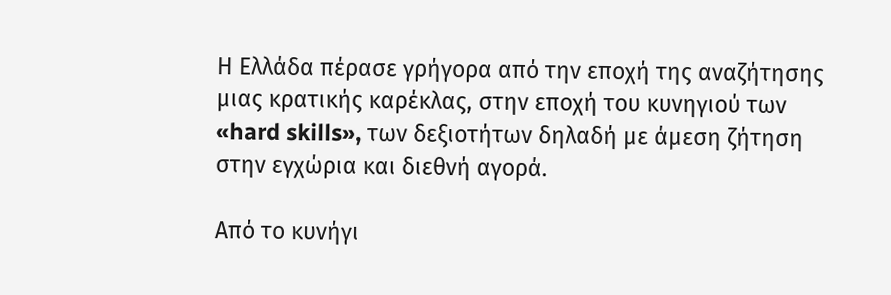Η Ελλάδα πέρασε γρήγορα από την εποχή της αναζήτησης μιας κρατικής καρέκλας, στην εποχή του κυνηγιού των «hard skills», των δεξιοτήτων δηλαδή με άμεση ζήτηση στην εγχώρια και διεθνή αγορά.

Από το κυνήγι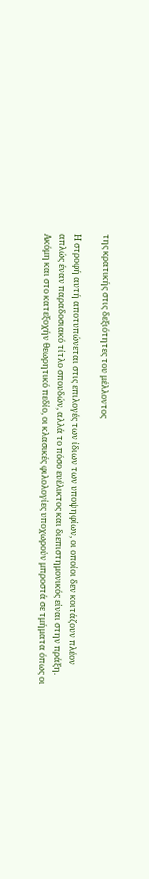της κρατικής στις δεξιότητες του μέλλοντος

Η στροφή αυτή αποτυπώνεται στις επιλογές των ίδιων των υποψηφίων, οι οποίοι δεν κοιτάζουν πλέον απλώς έναν παραδοσιακό τίτλο σπουδών, αλλά το πόσο ευέλικτος και διεπιστημονικός είναι στην πράξη. Ακόμη και στο κατεξοχήν θεωρητικό πεδίο, οι κλασικές φιλολογίες υποχωρούν μπροστά σε τμήματα όπως οι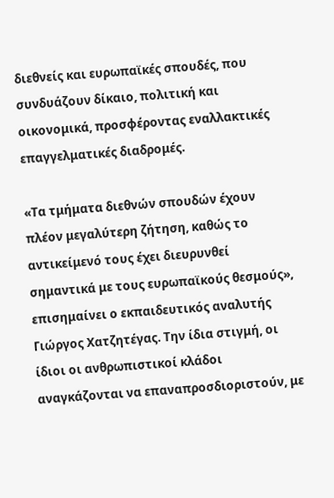διεθνείς και ευρωπαϊκές σπουδές, που συνδυάζουν δίκαιο, πολιτική και οικονομικά, προσφέροντας εναλλακτικές επαγγελματικές διαδρομές.

«Τα τμήματα διεθνών σπουδών έχουν πλέον μεγαλύτερη ζήτηση, καθώς το αντικείμενό τους έχει διευρυνθεί σημαντικά με τους ευρωπαϊκούς θεσμούς», επισημαίνει ο εκπαιδευτικός αναλυτής Γιώργος Χατζητέγας. Την ίδια στιγμή, οι ίδιοι οι ανθρωπιστικοί κλάδοι αναγκάζονται να επαναπροσδιοριστούν, με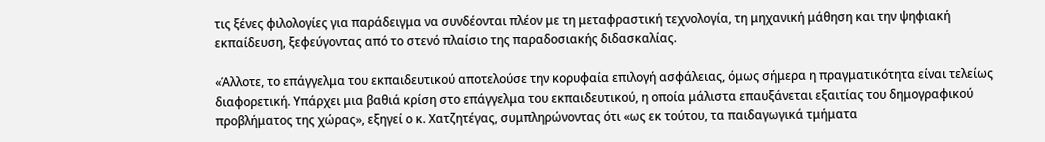τις ξένες φιλολογίες για παράδειγμα να συνδέονται πλέον με τη μεταφραστική τεχνολογία, τη μηχανική μάθηση και την ψηφιακή εκπαίδευση, ξεφεύγοντας από το στενό πλαίσιο της παραδοσιακής διδασκαλίας.

«Άλλοτε, το επάγγελμα του εκπαιδευτικού αποτελούσε την κορυφαία επιλογή ασφάλειας, όμως σήμερα η πραγματικότητα είναι τελείως διαφορετική. Υπάρχει μια βαθιά κρίση στο επάγγελμα του εκπαιδευτικού, η οποία μάλιστα επαυξάνεται εξαιτίας του δημογραφικού προβλήματος της χώρας», εξηγεί ο κ. Χατζητέγας, συμπληρώνοντας ότι «ως εκ τούτου, τα παιδαγωγικά τμήματα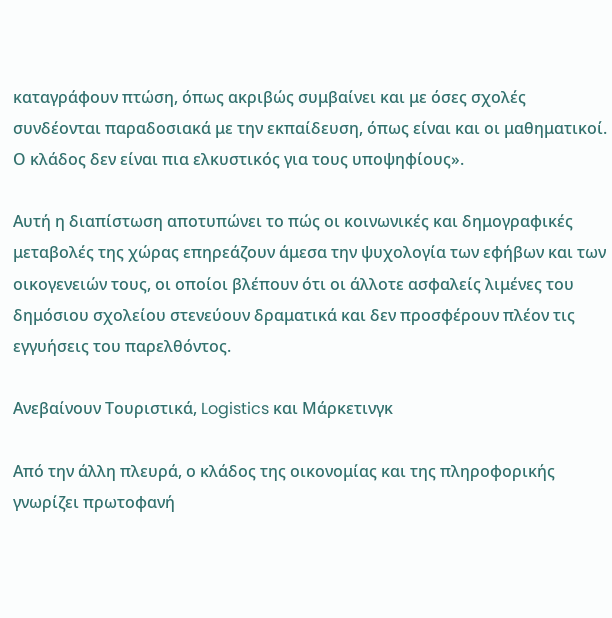καταγράφουν πτώση, όπως ακριβώς συμβαίνει και με όσες σχολές συνδέονται παραδοσιακά με την εκπαίδευση, όπως είναι και οι μαθηματικοί. Ο κλάδος δεν είναι πια ελκυστικός για τους υποψηφίους».

Αυτή η διαπίστωση αποτυπώνει το πώς οι κοινωνικές και δημογραφικές μεταβολές της χώρας επηρεάζουν άμεσα την ψυχολογία των εφήβων και των οικογενειών τους, οι οποίοι βλέπουν ότι οι άλλοτε ασφαλείς λιμένες του δημόσιου σχολείου στενεύουν δραματικά και δεν προσφέρουν πλέον τις εγγυήσεις του παρελθόντος.

Ανεβαίνουν Τουριστικά, Logistics και Μάρκετινγκ

Από την άλλη πλευρά, ο κλάδος της οικονομίας και της πληροφορικής γνωρίζει πρωτοφανή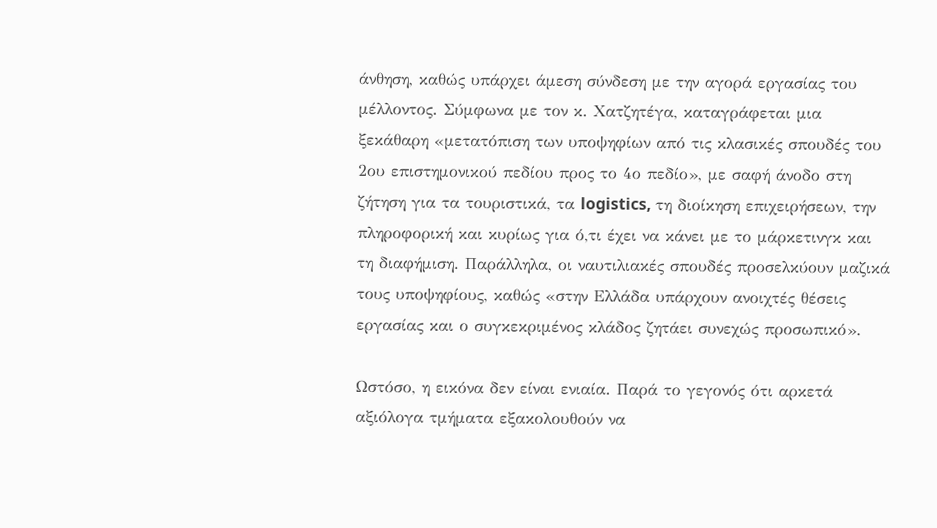άνθηση, καθώς υπάρχει άμεση σύνδεση με την αγορά εργασίας του μέλλοντος. Σύμφωνα με τον κ. Χατζητέγα, καταγράφεται μια ξεκάθαρη «μετατόπιση των υποψηφίων από τις κλασικές σπουδές του 2ου επιστημονικού πεδίου προς το 4ο πεδίο», με σαφή άνοδο στη ζήτηση για τα τουριστικά, τα logistics, τη διοίκηση επιχειρήσεων, την πληροφορική και κυρίως για ό,τι έχει να κάνει με το μάρκετινγκ και τη διαφήμιση. Παράλληλα, οι ναυτιλιακές σπουδές προσελκύουν μαζικά τους υποψηφίους, καθώς «στην Ελλάδα υπάρχουν ανοιχτές θέσεις εργασίας και ο συγκεκριμένος κλάδος ζητάει συνεχώς προσωπικό».

Ωστόσο, η εικόνα δεν είναι ενιαία. Παρά το γεγονός ότι αρκετά αξιόλογα τμήματα εξακολουθούν να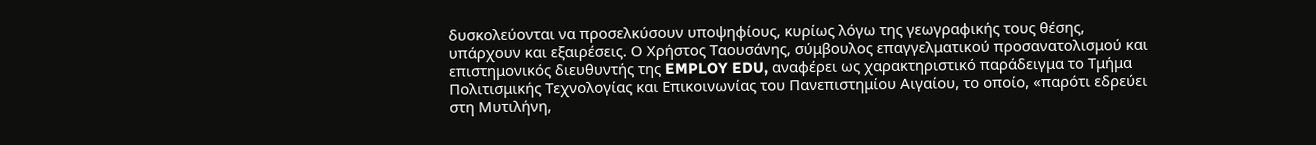δυσκολεύονται να προσελκύσουν υποψηφίους, κυρίως λόγω της γεωγραφικής τους θέσης, υπάρχουν και εξαιρέσεις. Ο Χρήστος Ταουσάνης, σύμβουλος επαγγελματικού προσανατολισμού και επιστημονικός διευθυντής της EMPLOY EDU, αναφέρει ως χαρακτηριστικό παράδειγμα το Τμήμα Πολιτισμικής Τεχνολογίας και Επικοινωνίας του Πανεπιστημίου Αιγαίου, το οποίο, «παρότι εδρεύει στη Μυτιλήνη,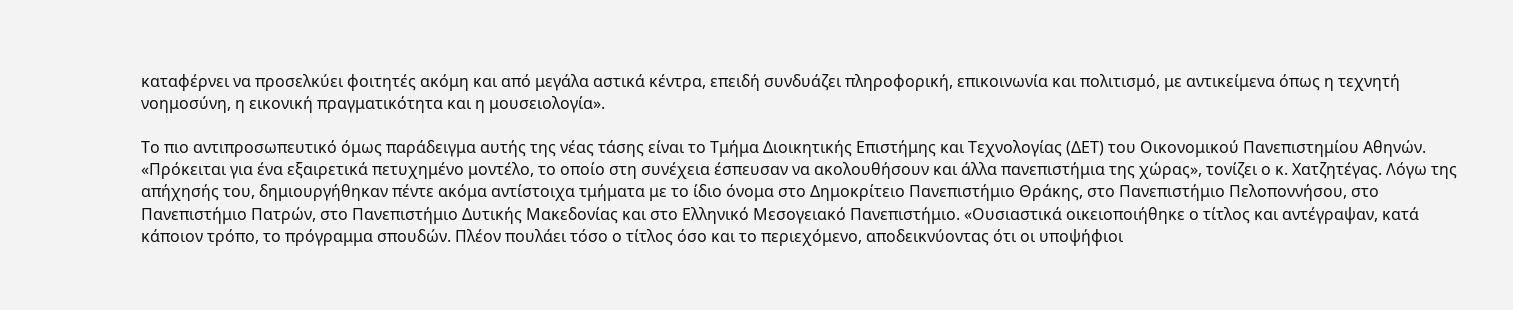καταφέρνει να προσελκύει φοιτητές ακόμη και από μεγάλα αστικά κέντρα, επειδή συνδυάζει πληροφορική, επικοινωνία και πολιτισμό, με αντικείμενα όπως η τεχνητή νοημοσύνη, η εικονική πραγματικότητα και η μουσειολογία».

Το πιο αντιπροσωπευτικό όμως παράδειγμα αυτής της νέας τάσης είναι το Τμήμα Διοικητικής Επιστήμης και Τεχνολογίας (ΔΕΤ) του Οικονομικού Πανεπιστημίου Αθηνών. «Πρόκειται για ένα εξαιρετικά πετυχημένο μοντέλο, το οποίο στη συνέχεια έσπευσαν να ακολουθήσουν και άλλα πανεπιστήμια της χώρας», τονίζει ο κ. Χατζητέγας. Λόγω της απήχησής του, δημιουργήθηκαν πέντε ακόμα αντίστοιχα τμήματα με το ίδιο όνομα στο Δημοκρίτειο Πανεπιστήμιο Θράκης, στο Πανεπιστήμιο Πελοποννήσου, στο Πανεπιστήμιο Πατρών, στο Πανεπιστήμιο Δυτικής Μακεδονίας και στο Ελληνικό Μεσογειακό Πανεπιστήμιο. «Ουσιαστικά οικειοποιήθηκε ο τίτλος και αντέγραψαν, κατά κάποιον τρόπο, το πρόγραμμα σπουδών. Πλέον πουλάει τόσο ο τίτλος όσο και το περιεχόμενο, αποδεικνύοντας ότι οι υποψήφιοι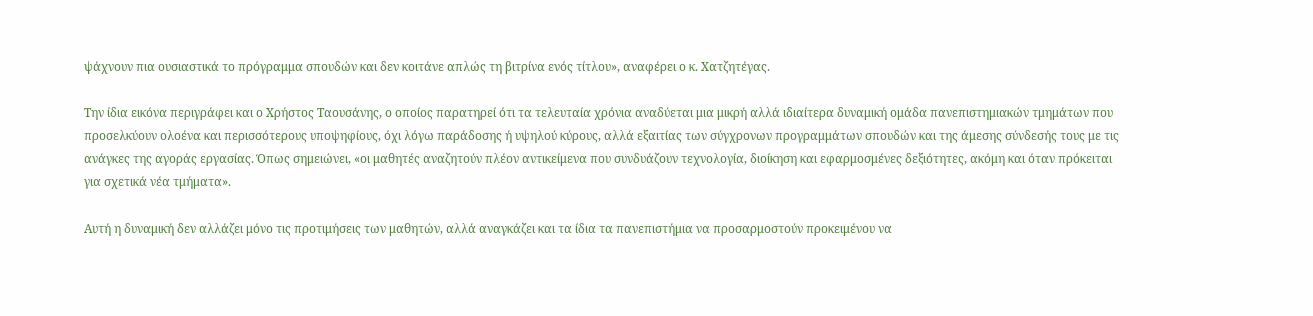ψάχνουν πια ουσιαστικά το πρόγραμμα σπουδών και δεν κοιτάνε απλώς τη βιτρίνα ενός τίτλου», αναφέρει ο κ. Χατζητέγας.

Την ίδια εικόνα περιγράφει και ο Χρήστος Ταουσάνης, ο οποίος παρατηρεί ότι τα τελευταία χρόνια αναδύεται μια μικρή αλλά ιδιαίτερα δυναμική ομάδα πανεπιστημιακών τμημάτων που προσελκύουν ολοένα και περισσότερους υποψηφίους, όχι λόγω παράδοσης ή υψηλού κύρους, αλλά εξαιτίας των σύγχρονων προγραμμάτων σπουδών και της άμεσης σύνδεσής τους με τις ανάγκες της αγοράς εργασίας. Όπως σημειώνει, «οι μαθητές αναζητούν πλέον αντικείμενα που συνδυάζουν τεχνολογία, διοίκηση και εφαρμοσμένες δεξιότητες, ακόμη και όταν πρόκειται για σχετικά νέα τμήματα».

Αυτή η δυναμική δεν αλλάζει μόνο τις προτιμήσεις των μαθητών, αλλά αναγκάζει και τα ίδια τα πανεπιστήμια να προσαρμοστούν προκειμένου να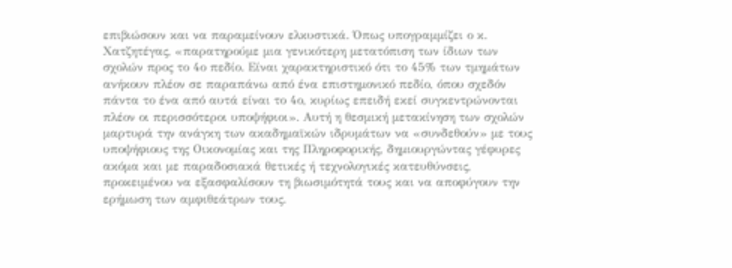επιβιώσουν και να παραμείνουν ελκυστικά. Όπως υπογραμμίζει ο κ. Χατζητέγας, «παρατηρούμε μια γενικότερη μετατόπιση των ίδιων των σχολών προς το 4ο πεδίο. Είναι χαρακτηριστικό ότι το 45% των τμημάτων ανήκουν πλέον σε παραπάνω από ένα επιστημονικό πεδίο, όπου σχεδόν πάντα το ένα από αυτά είναι το 4ο, κυρίως επειδή εκεί συγκεντρώνονται πλέον οι περισσότεροι υποψήφιοι». Αυτή η θεσμική μετακίνηση των σχολών μαρτυρά την ανάγκη των ακαδημαϊκών ιδρυμάτων να «συνδεθούν» με τους υποψήφιους της Οικονομίας και της Πληροφορικής, δημιουργώντας γέφυρες ακόμα και με παραδοσιακά θετικές ή τεχνολογικές κατευθύνσεις, προκειμένου να εξασφαλίσουν τη βιωσιμότητά τους και να αποφύγουν την ερήμωση των αμφιθεάτρων τους.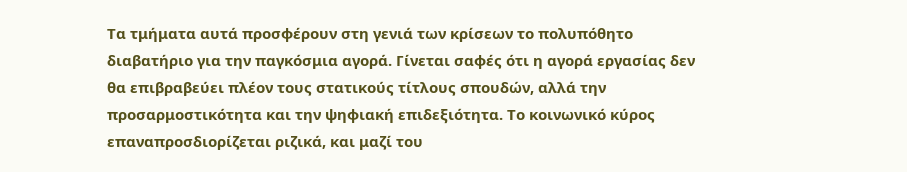Τα τμήματα αυτά προσφέρουν στη γενιά των κρίσεων το πολυπόθητο διαβατήριο για την παγκόσμια αγορά. Γίνεται σαφές ότι η αγορά εργασίας δεν θα επιβραβεύει πλέον τους στατικούς τίτλους σπουδών, αλλά την προσαρμοστικότητα και την ψηφιακή επιδεξιότητα. Το κοινωνικό κύρος επαναπροσδιορίζεται ριζικά, και μαζί του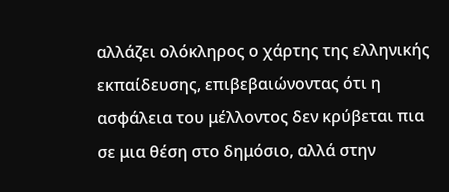αλλάζει ολόκληρος ο χάρτης της ελληνικής εκπαίδευσης, επιβεβαιώνοντας ότι η ασφάλεια του μέλλοντος δεν κρύβεται πια σε μια θέση στο δημόσιο, αλλά στην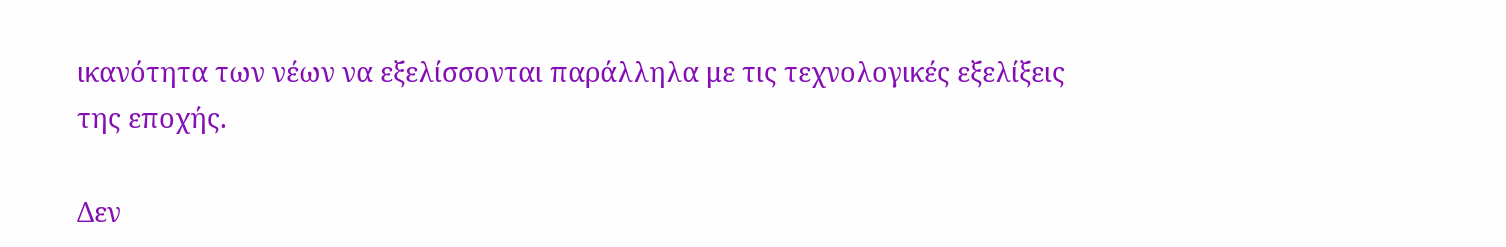ικανότητα των νέων να εξελίσσονται παράλληλα με τις τεχνολογικές εξελίξεις της εποχής.

Δεν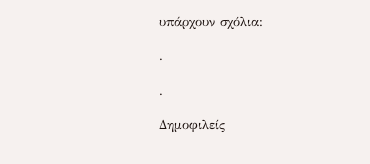υπάρχουν σχόλια:

.

.

Δημοφιλείς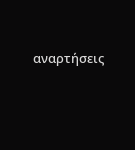αναρτήσεις